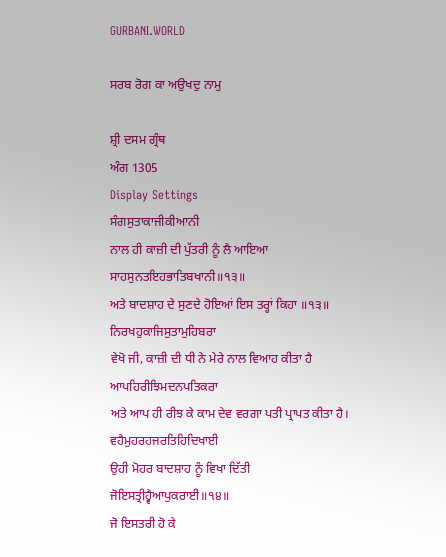GURBANI.WORLD

ਸਰਬ ਰੋਗ ਕਾ ਅਉਖਦੁ ਨਾਮੁ

ਸ਼੍ਰੀ ਦਸਮ ਗ੍ਰੰਥ
ਅੰਗ 1305
Display Settings
ਸੰਗਸੁਤਾਕਾਜੀਕੀਆਨੀ
ਨਾਲ ਹੀ ਕਾਜ਼ੀ ਦੀ ਪੁੱਤਰੀ ਨੂੰ ਲੈ ਆਇਆ
ਸਾਹਸੁਨਤਇਹਭਾਤਿਬਖਾਨੀ॥੧੩॥
ਅਤੇ ਬਾਦਸ਼ਾਹ ਦੇ ਸੁਣਦੇ ਹੋਇਆਂ ਇਸ ਤਰ੍ਹਾਂ ਕਿਹਾ ॥੧੩॥
ਨਿਰਖਹੁਕਾਜਿਸੁਤਾਮੁਹਿਬਰਾ
ਵੇਖੋ ਜੀ, ਕਾਜ਼ੀ ਦੀ ਧੀ ਨੇ ਮੇਰੇ ਨਾਲ ਵਿਆਹ ਕੀਤਾ ਹੈ
ਆਪਹਿਰੀਝਿਮਦਨਪਤਿਕਰਾ
ਅਤੇ ਆਪ ਹੀ ਰੀਝ ਕੇ ਕਾਮ ਦੇਵ ਵਰਗਾ ਪਤੀ ਪ੍ਰਾਪਤ ਕੀਤਾ ਹੈ।
ਵਹੈਮੁਹਰਹਜਰਤਿਹਿਦਿਖਾਈ
ਉਹੀ ਮੋਹਰ ਬਾਦਸ਼ਾਹ ਨੂੰ ਵਿਖਾ ਦਿੱਤੀ
ਜੋਇਸਤ੍ਰੀਹ੍ਵੈਆਪੁਕਰਾਈ॥੧੪॥
ਜੋ ਇਸਤਰੀ ਹੋ ਕੇ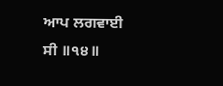ਆਪ ਲਗਵਾਈ ਸੀ ॥੧੪॥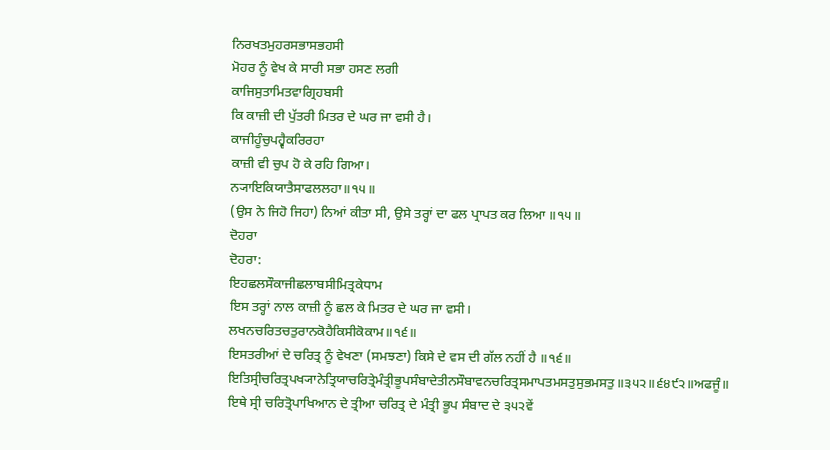ਨਿਰਖਤਮੁਹਰਸਭਾਸਭਹਸੀ
ਮੋਹਰ ਨੂੰ ਵੇਖ ਕੇ ਸਾਰੀ ਸਭਾ ਹਸਣ ਲਗੀ
ਕਾਜਿਸੁਤਾਮਿਤਵਾਗ੍ਰਿਹਬਸੀ
ਕਿ ਕਾਜ਼ੀ ਦੀ ਪੁੱਤਰੀ ਮਿਤਰ ਦੇ ਘਰ ਜਾ ਵਸੀ ਹੈ।
ਕਾਜੀਹੂੰਚੁਪਹ੍ਵੈਕਰਿਰਹਾ
ਕਾਜ਼ੀ ਵੀ ਚੁਪ ਹੋ ਕੇ ਰਹਿ ਗਿਆ।
ਨ੍ਯਾਇਕਿਯਾਤੈਸਾਫਲਲਹਾ॥੧੫॥
(ਉਸ ਨੇ ਜਿਹੋ ਜਿਹਾ) ਨਿਆਂ ਕੀਤਾ ਸੀ, ਉਸੇ ਤਰ੍ਹਾਂ ਦਾ ਫਲ ਪ੍ਰਾਪਤ ਕਰ ਲਿਆ ॥੧੫॥
ਦੋਹਰਾ
ਦੋਹਰਾ:
ਇਹਛਲਸੌਕਾਜੀਛਲਾਬਸੀਮਿਤ੍ਰਕੇਧਾਮ
ਇਸ ਤਰ੍ਹਾਂ ਨਾਲ ਕਾਜ਼ੀ ਨੂੰ ਛਲ ਕੇ ਮਿਤਰ ਦੇ ਘਰ ਜਾ ਵਸੀ।
ਲਖਨਚਰਿਤਚਤੁਰਾਨਕੋਹੈਕਿਸੀਕੋਕਾਮ॥੧੬॥
ਇਸਤਰੀਆਂ ਦੇ ਚਰਿਤ੍ਰ ਨੂੰ ਵੇਖਣਾ (ਸਮਝਣਾ) ਕਿਸੇ ਦੇ ਵਸ ਦੀ ਗੱਲ ਨਹੀਂ ਹੈ ॥੧੬॥
ਇਤਿਸ੍ਰੀਚਰਿਤ੍ਰਪਖ੍ਯਾਨੇਤ੍ਰਿਯਾਚਰਿਤ੍ਰੇਮੰਤ੍ਰੀਭੂਪਸੰਬਾਦੇਤੀਨਸੌਬਾਵਨਚਰਿਤ੍ਰਸਮਾਪਤਮਸਤੁਸੁਭਮਸਤੁ॥੩੫੨॥੬੪੯੨॥ਅਫਜੂੰ॥
ਇਥੇ ਸ੍ਰੀ ਚਰਿਤ੍ਰੋਪਾਖਿਆਨ ਦੇ ਤ੍ਰੀਆ ਚਰਿਤ੍ਰ ਦੇ ਮੰਤ੍ਰੀ ਭੂਪ ਸੰਬਾਦ ਦੇ ੩੫੨ਵੇਂ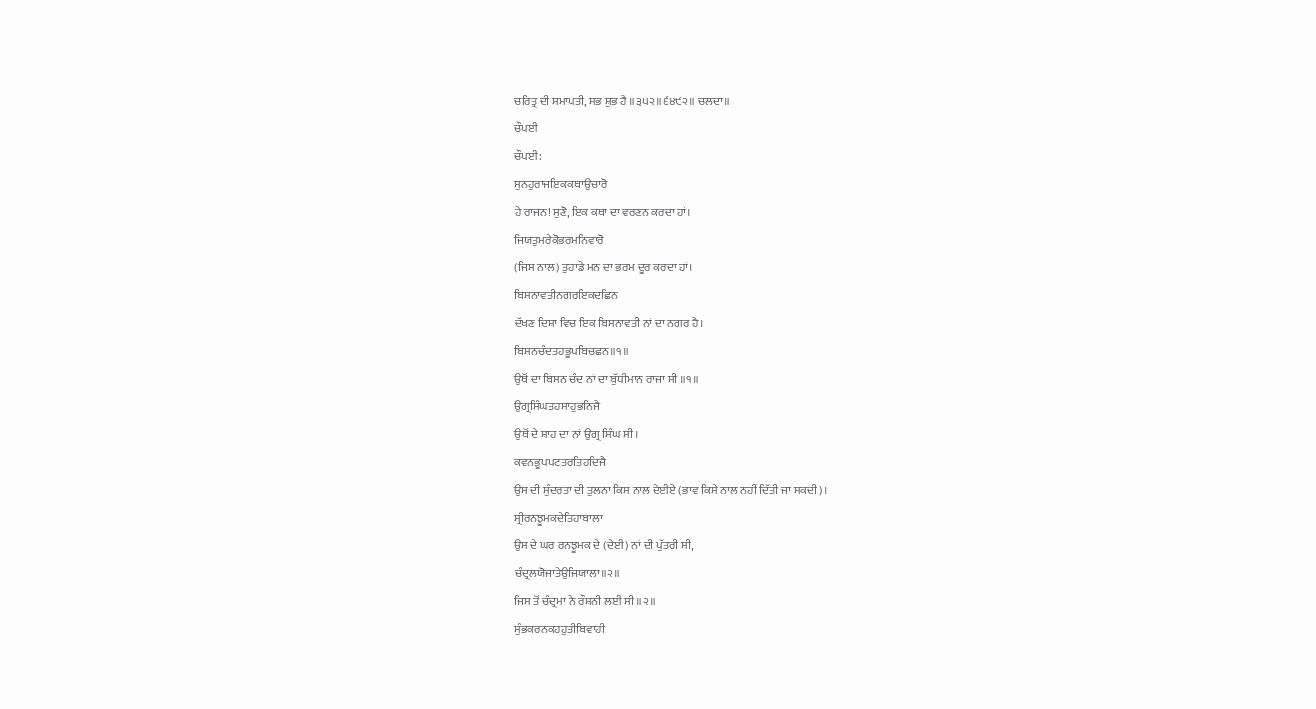ਚਰਿਤ੍ਰ ਦੀ ਸਮਾਪਤੀ, ਸਭ ਸ਼ੁਭ ਹੈ ॥੩੫੨॥੬੪੯੨॥ ਚਲਦਾ॥
ਚੌਪਈ
ਚੌਪਈ:
ਸੁਨਹੁਰਾਜਇਕਕਥਾਉਚਾਰੋ
ਹੇ ਰਾਜਨ! ਸੁਣੋ, ਇਕ ਕਥਾ ਦਾ ਵਰਣਨ ਕਰਦਾ ਹਾਂ।
ਜਿਯਤੁਮਰੇਕੋਭਰਮਨਿਵਾਰੋ
(ਜਿਸ ਨਾਲ) ਤੁਹਾਡੇ ਮਨ ਦਾ ਭਰਮ ਦੂਰ ਕਰਦਾ ਹਾਂ।
ਬਿਸਨਾਵਤੀਨਗਰਇਕਦਛਿਨ
ਦੱਖਣ ਦਿਸ਼ਾ ਵਿਚ ਇਕ ਬਿਸਨਾਵਤੀ ਨਾਂ ਦਾ ਨਗਰ ਹੈ।
ਬਿਸਨਚੰਦਤਹਭੂਪਬਿਚਛਨ॥੧॥
ਉਥੋਂ ਦਾ ਬਿਸਨ ਚੰਦ ਨਾਂ ਦਾ ਬੁੱਧੀਮਾਨ ਰਾਜਾ ਸੀ ॥੧॥
ਉਗ੍ਰਸਿੰਘਤਹਸਾਹੁਭਨਿਜੈ
ਉਥੋਂ ਦੇ ਸ਼ਾਹ ਦਾ ਨਾਂ ਉਗ੍ਰ ਸਿੰਘ ਸੀ।
ਕਵਨਭੂਪਪਟਤਰਤਿਹਦਿਜੈ
ਉਸ ਦੀ ਸੁੰਦਰਤਾ ਦੀ ਤੁਲਨਾ ਕਿਸ ਨਾਲ ਦੇਈਏ (ਭਾਵ ਕਿਸੇ ਨਾਲ ਨਹੀਂ ਦਿੱਤੀ ਜਾ ਸਕਦੀ)।
ਸ੍ਰੀਰਨਝੂਮਕਦੇਤਿਹਾਬਾਲਾ
ਉਸ ਦੇ ਘਰ ਰਨਝੂਮਕ ਦੇ (ਦੇਈ) ਨਾਂ ਦੀ ਪੁੱਤਰੀ ਸੀ,
ਚੰਦ੍ਰਲਯੋਜਾਤੇਉਜਿਯਾਲਾ॥੨॥
ਜਿਸ ਤੋਂ ਚੰਦ੍ਰਮਾ ਨੇ ਰੌਸ਼ਨੀ ਲਈ ਸੀ ॥੨॥
ਸੁੰਭਕਰਨਕਹਹੁਤੀਬਿਵਾਹੀ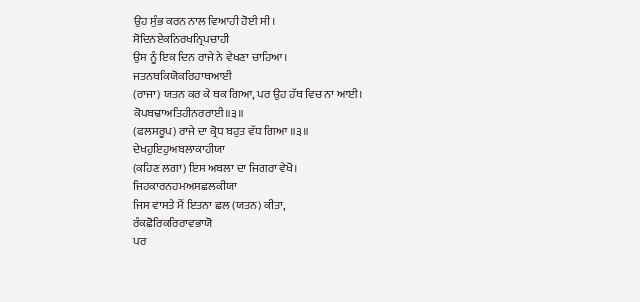ਉਹ ਸੁੰਭ ਕਰਨ ਨਾਲ ਵਿਆਹੀ ਹੋਈ ਸੀ।
ਸੋਦਿਨਏਕਨਿਰਖਨ੍ਰਿਪਚਾਹੀ
ਉਸ ਨੂੰ ਇਕ ਦਿਨ ਰਾਜੇ ਨੇ ਵੇਖਣਾ ਚਾਹਿਆ।
ਜਤਨਥਕਿਯੋਕਰਿਹਾਥਆਈ
(ਰਾਜਾ) ਯਤਨ ਕਰ ਕੇ ਥਕ ਗਿਆ, ਪਰ ਉਹ ਹੱਥ ਵਿਚ ਨਾ ਆਈ।
ਕੋਪਬਢਾਅਤਿਹੀਨਰਰਾਈ॥੩॥
(ਫਲਸਰੂਪ) ਰਾਜੇ ਦਾ ਕ੍ਰੋਧ ਬਹੁਤ ਵੱਧ ਗਿਆ ॥੩॥
ਦੇਖਹੁਇਹੁਅਬਲਾਕਾਹੀਯਾ
(ਕਹਿਣ ਲਗਾ) ਇਸ ਅਬਲਾ ਦਾ ਜਿਗਰਾ ਵੇਖੋ।
ਜਿਹਕਾਰਨਹਮਅਸਛਲਕੀਯਾ
ਜਿਸ ਵਾਸਤੇ ਮੈਂ ਇਤਨਾ ਛਲ (ਯਤਨ) ਕੀਤਾ,
ਰੰਕਛੋਰਿਕਰਿਰਾਵਭਾਯੋ
ਪਰ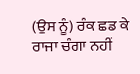(ਉਸ ਨੂੰ) ਰੰਕ ਛਡ ਕੇ ਰਾਜਾ ਚੰਗਾ ਨਹੀਂ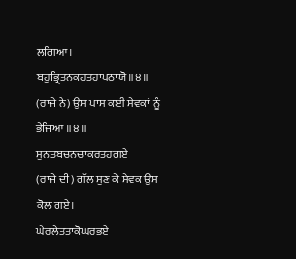ਲਗਿਆ।
ਬਹੁਭ੍ਰਿਤਨਕਹਤਹਾਪਠਾਯੋ॥੪॥
(ਰਾਜੇ ਨੇ) ਉਸ ਪਾਸ ਕਈ ਸੇਵਕਾਂ ਨੂੰ ਭੇਜਿਆ ॥੪॥
ਸੁਨਤਬਚਨਚਾਕਰਤਹਗਏ
(ਰਾਜੇ ਦੀ) ਗੱਲ ਸੁਣ ਕੇ ਸੇਵਕ ਉਸ ਕੋਲ ਗਏ।
ਘੇਰਲੇਤਤਾਕੋਘਰਭਏ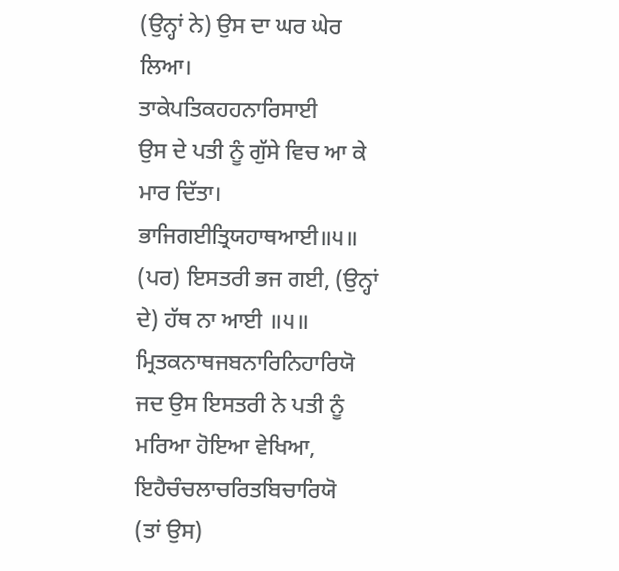(ਉਨ੍ਹਾਂ ਨੇ) ਉਸ ਦਾ ਘਰ ਘੇਰ ਲਿਆ।
ਤਾਕੇਪਤਿਕਹਹਨਾਰਿਸਾਈ
ਉਸ ਦੇ ਪਤੀ ਨੂੰ ਗੁੱਸੇ ਵਿਚ ਆ ਕੇ ਮਾਰ ਦਿੱਤਾ।
ਭਾਜਿਗਈਤ੍ਰਿਯਹਾਥਆਈ॥੫॥
(ਪਰ) ਇਸਤਰੀ ਭਜ ਗਈ, (ਉਨ੍ਹਾਂ ਦੇ) ਹੱਥ ਨਾ ਆਈ ॥੫॥
ਮ੍ਰਿਤਕਨਾਥਜਬਨਾਰਿਨਿਹਾਰਿਯੋ
ਜਦ ਉਸ ਇਸਤਰੀ ਨੇ ਪਤੀ ਨੂੰ ਮਰਿਆ ਹੋਇਆ ਵੇਖਿਆ,
ਇਹੈਚੰਚਲਾਚਰਿਤਬਿਚਾਰਿਯੋ
(ਤਾਂ ਉਸ)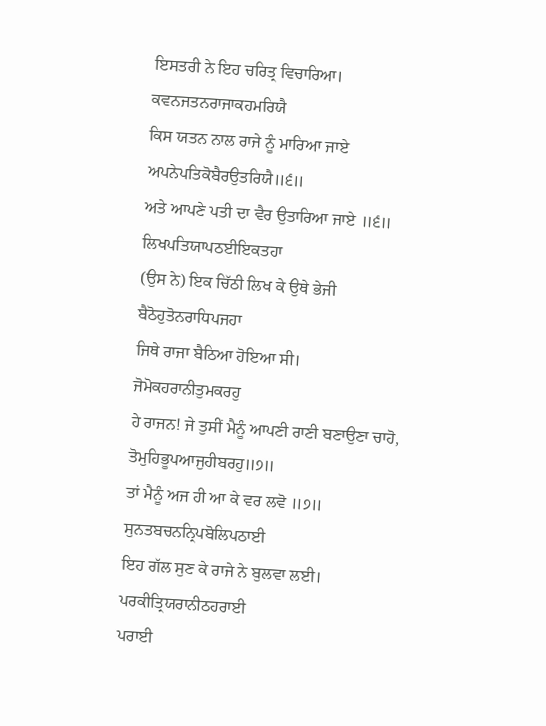ਇਸਤਰੀ ਨੇ ਇਹ ਚਰਿਤ੍ਰ ਵਿਚਾਰਿਆ।
ਕਵਨਜਤਨਰਾਜਾਕਹਮਰਿਯੈ
ਕਿਸ ਯਤਨ ਨਾਲ ਰਾਜੇ ਨੂੰ ਮਾਰਿਆ ਜਾਏ
ਅਪਨੇਪਤਿਕੋਬੈਰਉਤਰਿਯੈ॥੬॥
ਅਤੇ ਆਪਣੇ ਪਤੀ ਦਾ ਵੈਰ ਉਤਾਰਿਆ ਜਾਏ ॥੬॥
ਲਿਖਪਤਿਯਾਪਠਈਇਕਤਹਾ
(ਉਸ ਨੇ) ਇਕ ਚਿੱਠੀ ਲਿਖ ਕੇ ਉਥੇ ਭੇਜੀ
ਬੈਠੋਹੁਤੋਨਰਾਧਿਪਜਹਾ
ਜਿਥੇ ਰਾਜਾ ਬੈਠਿਆ ਹੋਇਆ ਸੀ।
ਜੋਮੋਕਹਰਾਨੀਤੁਮਕਰਹੁ
ਹੇ ਰਾਜਨ! ਜੇ ਤੁਸੀਂ ਮੈਨੂੰ ਆਪਣੀ ਰਾਣੀ ਬਣਾਉਣਾ ਚਾਹੋ,
ਤੋਮੁਹਿਭੂਪਆਜੁਹੀਬਰਹੁ॥੭॥
ਤਾਂ ਮੈਨੂੰ ਅਜ ਹੀ ਆ ਕੇ ਵਰ ਲਵੋ ॥੭॥
ਸੁਨਤਬਚਨਨ੍ਰਿਪਬੋਲਿਪਠਾਈ
ਇਹ ਗੱਲ ਸੁਣ ਕੇ ਰਾਜੇ ਨੇ ਬੁਲਵਾ ਲਈ।
ਪਰਕੀਤ੍ਰਿਯਰਾਨੀਠਹਰਾਈ
ਪਰਾਈ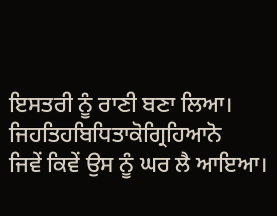ਇਸਤਰੀ ਨੂੰ ਰਾਣੀ ਬਣਾ ਲਿਆ।
ਜਿਹਤਿਹਬਿਧਿਤਾਕੋਗ੍ਰਿਹਿਆਨੋ
ਜਿਵੇਂ ਕਿਵੇਂ ਉਸ ਨੂੰ ਘਰ ਲੈ ਆਇਆ।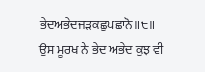ਭੇਦਅਭੇਦਜੜਕਛੁਪਛਾਨੋ॥੮॥
ਉਸ ਮੂਰਖ ਨੇ ਭੇਦ ਅਭੇਦ ਕੁਝ ਵੀ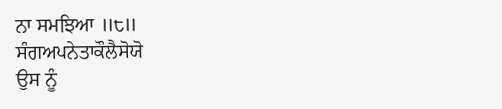ਨਾ ਸਮਝਿਆ ॥੮॥
ਸੰਗਅਪਨੇਤਾਕੌਲੈਸੋਯੋ
ਉਸ ਨੂੰ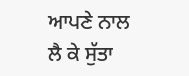ਆਪਣੇ ਨਾਲ ਲੈ ਕੇ ਸੁੱਤਾ